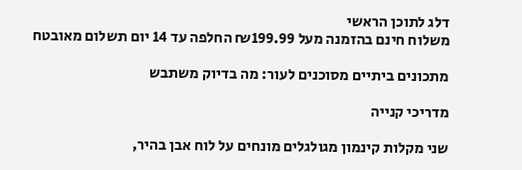דלג לתוכן הראשי
משלוח חינם בהזמנה מעל ₪199.99 החלפה עד 14 יום תשלום מאובטח

מתכונים ביתיים מסוכנים לעור: מה בדיוק משתבש

מדריכי קנייה

שני מקלות קינמון מגולגלים מונחים על לוח אבן בהיר,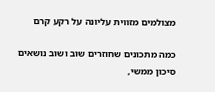מצולמים מזווית עליונה על רקע קרם

כמה מתכונים שחוזרים שוב ושוב נושאים סיכון ממשי,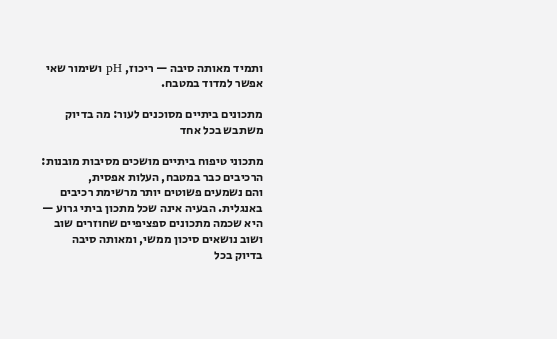ותמיד מאותה סיבה — ריכוז, pH ושימור שאי אפשר למדוד במטבח.

מתכונים ביתיים מסוכנים לעור: מה בדיוק משתבש בכל אחד

מתכוני טיפוח ביתיים מושכים מסיבות מובנות: הרכיבים כבר במטבח, העלות אפסית,
והם נשמעים פשוטים יותר מרשימת רכיבים באנגלית. הבעיה אינה שכל מתכון ביתי גרוע —
היא שכמה מתכונים ספציפיים שחוזרים שוב ושוב נושאים סיכון ממשי, ומאותה סיבה
בדיוק בכל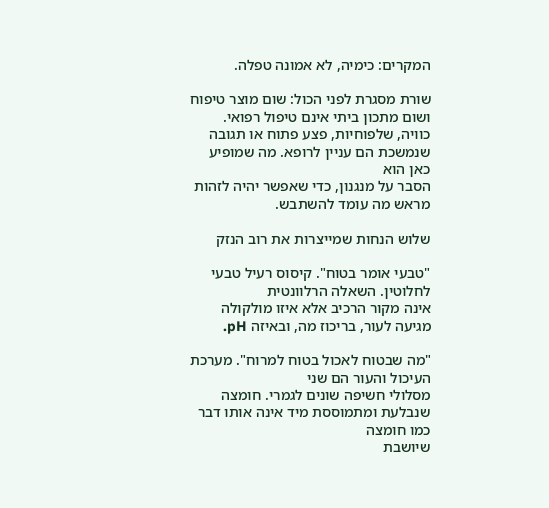המקרים: כימיה, לא אמונה טפלה.

שורת מסגרת לפני הכול: שום מוצר טיפוח ושום מתכון ביתי אינם טיפול רפואי.
כוויה, שלפוחיות, פצע פתוח או תגובה שנמשכת הם עניין לרופא. מה שמופיע כאן הוא
הסבר על מנגנון, כדי שאפשר יהיה לזהות מראש מה עומד להשתבש.

שלוש הנחות שמייצרות את רוב הנזק

"טבעי אומר בטוח". קיסוס רעיל טבעי לחלוטין. השאלה הרלוונטית
אינה מקור הרכיב אלא איזו מולקולה מגיעה לעור, בריכוז מה, ובאיזה pH.

"מה שבטוח לאכול בטוח למרוח". מערכת העיכול והעור הם שני
מסלולי חשיפה שונים לגמרי. חומצה שנבלעת ומתמוססת מיד אינה אותו דבר כמו חומצה
שיושבת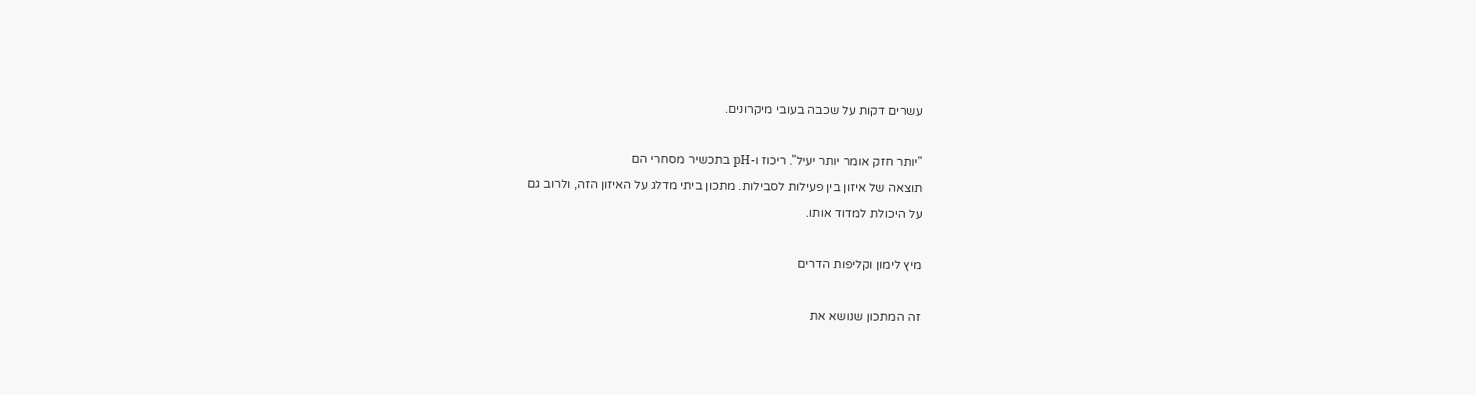עשרים דקות על שכבה בעובי מיקרונים.

"יותר חזק אומר יותר יעיל". ריכוז ו-pH בתכשיר מסחרי הם
תוצאה של איזון בין פעילות לסבילות. מתכון ביתי מדלג על האיזון הזה, ולרוב גם
על היכולת למדוד אותו.

מיץ לימון וקליפות הדרים

זה המתכון שנושא את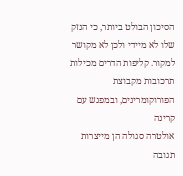הסיכון הבולט ביותר, כי הנזק שלו לא מיידי ולכן לא מקושר
למקור. קליפות הדרים מכילות תרכובות מקבוצת הפורוקומרינים, ובמפגש עם קרינה
אולטרה סגולה הן מייצרות תגובה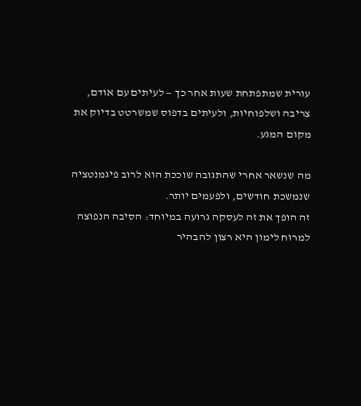עורית שמתפתחת שעות אחר כך — לעיתים עם אודם,
צריבה ושלפוחיות, ולעיתים בדפוס שמשרטט בדיוק את מקום המגע.

מה שנשאר אחרי שהתגובה שוככת הוא לרוב פיגמנטציה שנמשכת חודשים, ולפעמים יותר.
זה הופך את זה לעסקה גרועה במיוחד: הסיבה הנפוצה למרוח לימון היא רצון להבהיר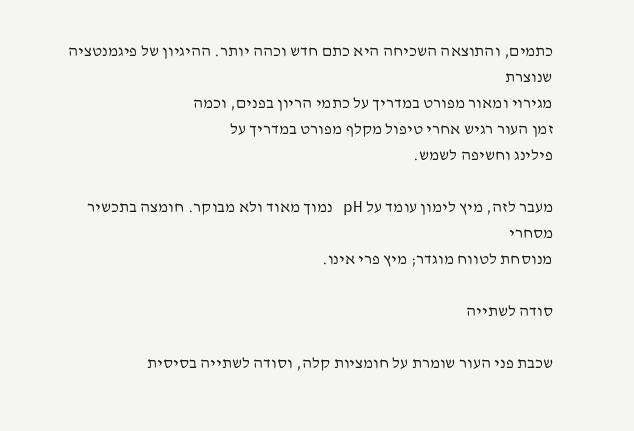כתמים, והתוצאה השכיחה היא כתם חדש וכהה יותר. ההיגיון של פיגמנטציה שנוצרת
מגירוי ומאור מפורט במדריך על כתמי הריון בפנים, וכמה
זמן העור רגיש אחרי טיפול מקלף מפורט במדריך על
פילינג וחשיפה לשמש.

מעבר לזה, מיץ לימון עומד על pH נמוך מאוד ולא מבוקר. חומצה בתכשיר מסחרי
מנוסחת לטווח מוגדר; מיץ פרי אינו.

סודה לשתייה

שכבת פני העור שומרת על חומציות קלה, וסודה לשתייה בסיסית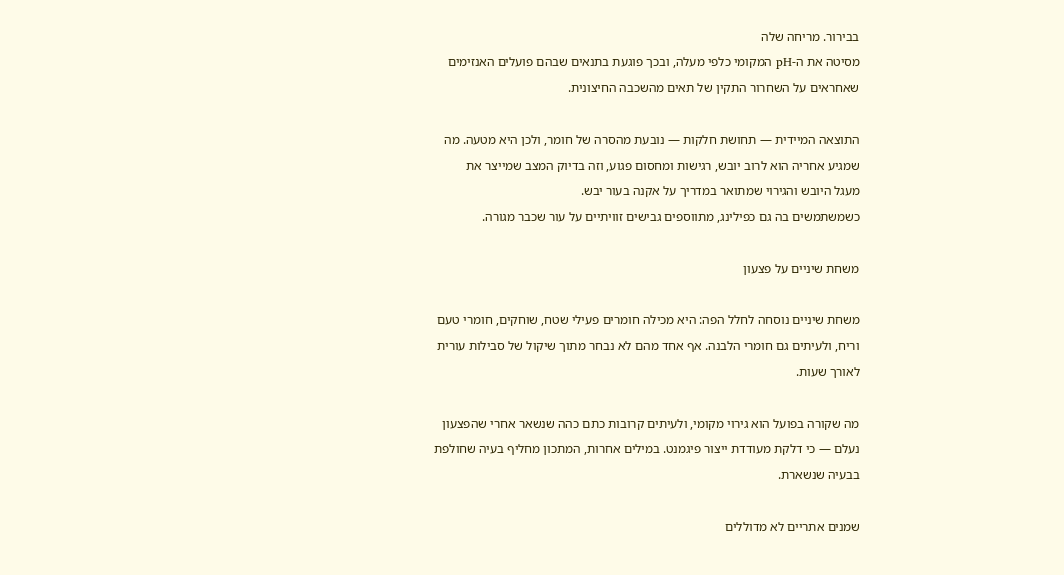בבירור. מריחה שלה
מסיטה את ה-pH המקומי כלפי מעלה, ובכך פוגעת בתנאים שבהם פועלים האנזימים
שאחראים על השחרור התקין של תאים מהשכבה החיצונית.

התוצאה המיידית — תחושת חלקות — נובעת מהסרה של חומר, ולכן היא מטעה. מה
שמגיע אחריה הוא לרוב יובש, רגישות ומחסום פגוע, וזה בדיוק המצב שמייצר את
מעגל היובש והגירוי שמתואר במדריך על אקנה בעור יבש.
כשמשתמשים בה גם כפילינג, מתווספים גבישים זוויתיים על עור שכבר מגורה.

משחת שיניים על פצעון

משחת שיניים נוסחה לחלל הפה: היא מכילה חומרים פעילי שטח, שוחקים, חומרי טעם
וריח, ולעיתים גם חומרי הלבנה. אף אחד מהם לא נבחר מתוך שיקול של סבילות עורית
לאורך שעות.

מה שקורה בפועל הוא גירוי מקומי, ולעיתים קרובות כתם כהה שנשאר אחרי שהפצעון
נעלם — כי דלקת מעודדת ייצור פיגמנט. במילים אחרות, המתכון מחליף בעיה שחולפת
בבעיה שנשארת.

שמנים אתריים לא מדוללים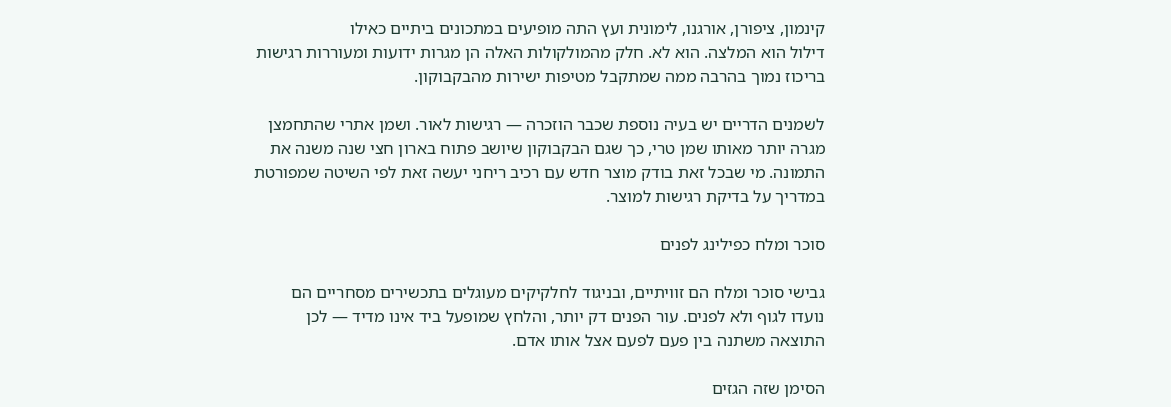קינמון, ציפורן, אורגנו, לימונית ועץ התה מופיעים במתכונים ביתיים כאילו
דילול הוא המלצה. הוא לא. חלק מהמולקולות האלה הן מגרות ידועות ומעוררות רגישות
בריכוז נמוך בהרבה ממה שמתקבל מטיפות ישירות מהבקבוקון.

לשמנים הדריים יש בעיה נוספת שכבר הוזכרה — רגישות לאור. ושמן אתרי שהתחמצן
מגרה יותר מאותו שמן טרי, כך שגם הבקבוקון שיושב פתוח בארון חצי שנה משנה את
התמונה. מי שבכל זאת בודק מוצר חדש עם רכיב ריחני יעשה זאת לפי השיטה שמפורטת
במדריך על בדיקת רגישות למוצר.

סוכר ומלח כפילינג לפנים

גבישי סוכר ומלח הם זוויתיים, ובניגוד לחלקיקים מעוגלים בתכשירים מסחריים הם
נועדו לגוף ולא לפנים. עור הפנים דק יותר, והלחץ שמופעל ביד אינו מדיד — לכן
התוצאה משתנה בין פעם לפעם אצל אותו אדם.

הסימן שזה הגזים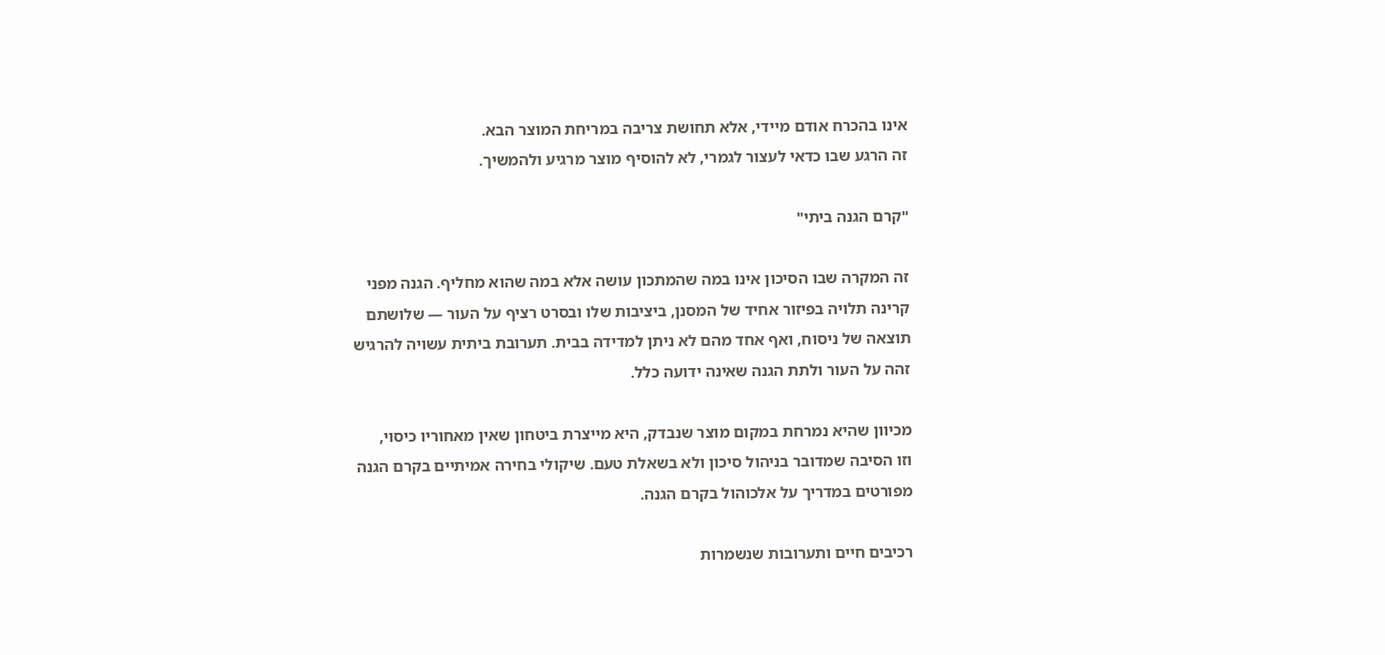אינו בהכרח אודם מיידי, אלא תחושת צריבה במריחת המוצר הבא.
זה הרגע שבו כדאי לעצור לגמרי, לא להוסיף מוצר מרגיע ולהמשיך.

"קרם הגנה ביתי"

זה המקרה שבו הסיכון אינו במה שהמתכון עושה אלא במה שהוא מחליף. הגנה מפני
קרינה תלויה בפיזור אחיד של המסנן, ביציבות שלו ובסרט רציף על העור — שלושתם
תוצאה של ניסוח, ואף אחד מהם לא ניתן למדידה בבית. תערובת ביתית עשויה להרגיש
זהה על העור ולתת הגנה שאינה ידועה כלל.

מכיוון שהיא נמרחת במקום מוצר שנבדק, היא מייצרת ביטחון שאין מאחוריו כיסוי,
וזו הסיבה שמדובר בניהול סיכון ולא בשאלת טעם. שיקולי בחירה אמיתיים בקרם הגנה
מפורטים במדריך על אלכוהול בקרם הגנה.

רכיבים חיים ותערובות שנשמרות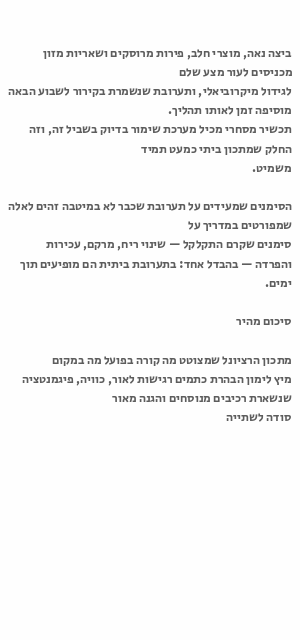ביצה נאה, מוצרי חלב, פירות מרוסקים ושאריות מזון מכניסים לעור מצע שלם
לגידול מיקרוביאלי, ותערובת שנשמרת בקירור לשבוע הבאה מוסיפה זמן לאותו תהליך.
תכשיר מסחרי מכיל מערכת שימור בדיוק בשביל זה, וזה החלק שמתכון ביתי כמעט תמיד
משמיט.

הסימנים שמעידים על תערובת שכבר לא במיטבה זהים לאלה שמפורטים במדריך על
סימנים שקרם התקלקל — שינוי ריח, מרקם, עכירות
והפרדה — בהבדל אחד: בתערובת ביתית הם מופיעים תוך ימים.

סיכום מהיר

מתכון הרציונל שמצוטט מה קורה בפועל מה במקום
מיץ לימון הבהרת כתמים רגישות לאור, כוויה, פיגמנטציה שנשארת רכיבים מנוסחים והגנה מאור
סודה לשתייה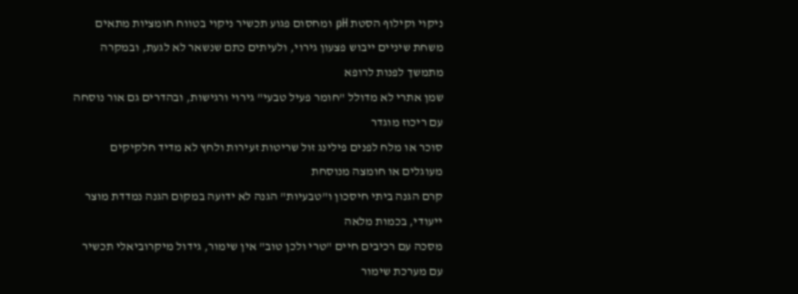ניקוי וקילוף הסטת pH ומחסום פגוע תכשיר ניקוי בטווח חומציות מתאים
משחת שיניים ייבוש פצעון גירוי, ולעיתים כתם שנשאר לא לגעת, ובמקרה מתמשך לפנות לרופא
שמן אתרי לא מדולל "חומר פעיל טבעי" גירוי ורגישות, ובהדרים גם אור נוסחה עם ריכוז מוגדר
סוכר או מלח לפנים פילינג זול שריטות זעירות ולחץ לא מדיד חלקיקים מעוגלים או חומצה מנוסחת
קרם הגנה ביתי חיסכון ו"טבעיות" הגנה לא ידועה במקום הגנה נמדדת מוצר ייעודי, בכמות מלאה
מסכה עם רכיבים חיים "טרי ולכן טוב" אין שימור, גידול מיקרוביאלי תכשיר עם מערכת שימור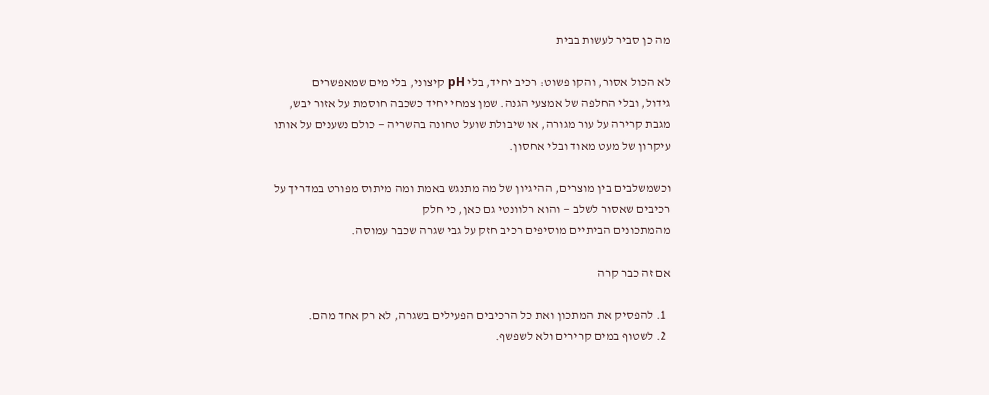מה כן סביר לעשות בבית

לא הכול אסור, והקו פשוט: רכיב יחיד, בלי pH קיצוני, בלי מים שמאפשרים
גידול, ובלי החלפה של אמצעי הגנה. שמן צמחי יחיד כשכבה חוסמת על אזור יבש,
מגבת קרירה על עור מגורה, או שיבולת שועל טחונה בהשריה — כולם נשענים על אותו
עיקרון של מעט מאוד ובלי אחסון.

וכשמשלבים בין מוצרים, ההיגיון של מה מתנגש באמת ומה מיתוס מפורט במדריך על
רכיבים שאסור לשלב — והוא רלוונטי גם כאן, כי חלק
מהמתכונים הביתיים מוסיפים רכיב חזק על גבי שגרה שכבר עמוסה.

אם זה כבר קרה

  1. להפסיק את המתכון ואת כל הרכיבים הפעילים בשגרה, לא רק אחד מהם.
  2. לשטוף במים קרירים ולא לשפשף.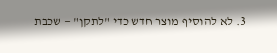3. לא להוסיף מוצר חדש כדי "לתקן" — שכבת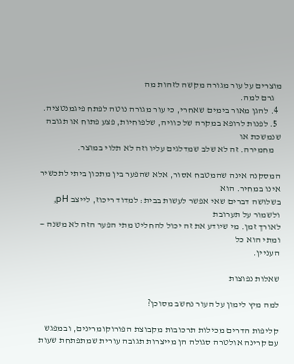מוצרים על עור מגורה מקשה לזהות מה
    גרם למה.
  4. להגן מאור בימים שאחרי, כי עור מגורה נוטה לפתח פיגמנטציה.
  5. לפנות לרופא במקרה של כוויה, שלפוחיות, פצע פתוח או תגובה שנמשכת או
    מחמירה. זה לא שלב שמדלגים עליו וזה לא תלוי במוצר.

המסקנה אינה שהמטבח אסור, אלא שהפער בין מתכון ביתי לתכשיר אינו במחיר. הוא
בשלושה דברים שאי אפשר לעשות בבית: למדוד ריכוז, לייצב pH, ולשמור על תערובת
לאורך זמן. מי שיודע את זה יכול להחליט מתי הפער הזה לא משנה — ומתי הוא כל
העניין.

שאלות נפוצות

למה מיץ לימון על העור נחשב מסוכן?

קליפות הדרים מכילות תרכובות מקבוצת הפורוקומרינים, ובמפגש עם קרינה אולטרה סגולה הן מייצרות תגובה עורית שמתפתחת שעות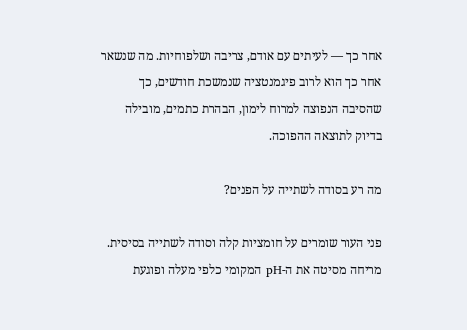אחר כך — לעיתים עם אודם, צריבה ושלפוחיות. מה שנשאר אחר כך הוא לרוב פיגמנטציה שנמשכת חודשים, כך שהסיבה הנפוצה למרוח לימון, הבהרת כתמים, מובילה בדיוק לתוצאה ההפוכה.

מה רע בסודה לשתייה על הפנים?

פני העור שומרים על חומציות קלה וסודה לשתייה בסיסית. מריחה מסיטה את ה-pH המקומי כלפי מעלה ופוגעת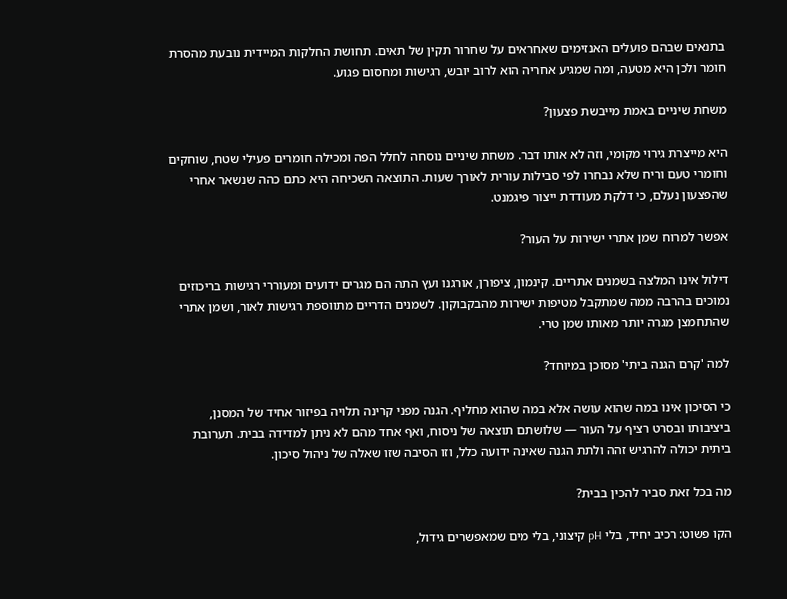בתנאים שבהם פועלים האנזימים שאחראים על שחרור תקין של תאים. תחושת החלקות המיידית נובעת מהסרת חומר ולכן היא מטעה, ומה שמגיע אחריה הוא לרוב יובש, רגישות ומחסום פגוע.

משחת שיניים באמת מייבשת פצעון?

היא מייצרת גירוי מקומי, וזה לא אותו דבר. משחת שיניים נוסחה לחלל הפה ומכילה חומרים פעילי שטח, שוחקים וחומרי טעם וריח שלא נבחרו לפי סבילות עורית לאורך שעות. התוצאה השכיחה היא כתם כהה שנשאר אחרי שהפצעון נעלם, כי דלקת מעודדת ייצור פיגמנט.

אפשר למרוח שמן אתרי ישירות על העור?

דילול אינו המלצה בשמנים אתריים. קינמון, ציפורן, אורגנו ועץ התה הם מגרים ידועים ומעוררי רגישות בריכוזים נמוכים בהרבה ממה שמתקבל מטיפות ישירות מהבקבוקון. לשמנים הדריים מתווספת רגישות לאור, ושמן אתרי שהתחמצן מגרה יותר מאותו שמן טרי.

למה 'קרם הגנה ביתי' מסוכן במיוחד?

כי הסיכון אינו במה שהוא עושה אלא במה שהוא מחליף. הגנה מפני קרינה תלויה בפיזור אחיד של המסנן, ביציבותו ובסרט רציף על העור — שלושתם תוצאה של ניסוח, ואף אחד מהם לא ניתן למדידה בבית. תערובת ביתית יכולה להרגיש זהה ולתת הגנה שאינה ידועה כלל, וזו הסיבה שזו שאלה של ניהול סיכון.

מה בכל זאת סביר להכין בבית?

הקו פשוט: רכיב יחיד, בלי pH קיצוני, בלי מים שמאפשרים גידול,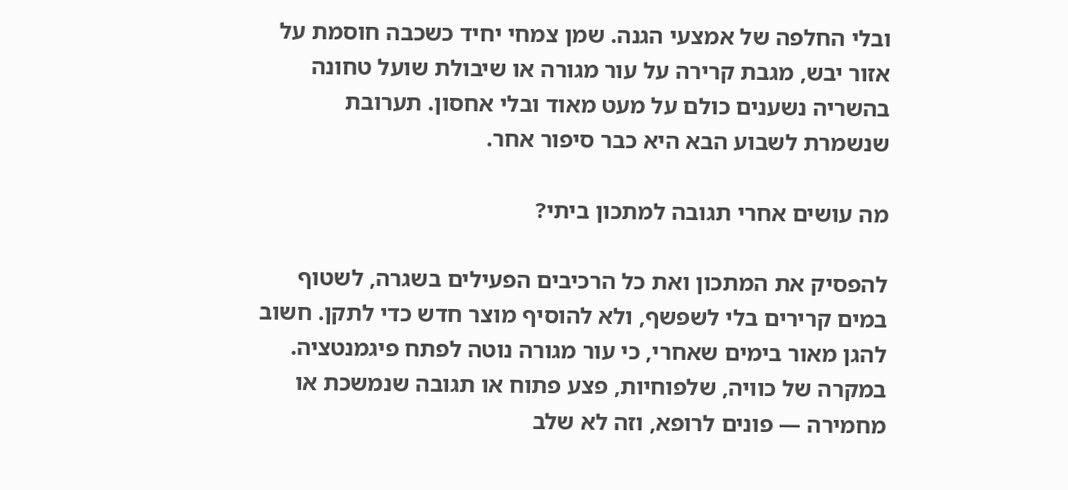ובלי החלפה של אמצעי הגנה. שמן צמחי יחיד כשכבה חוסמת על אזור יבש, מגבת קרירה על עור מגורה או שיבולת שועל טחונה בהשריה נשענים כולם על מעט מאוד ובלי אחסון. תערובת שנשמרת לשבוע הבא היא כבר סיפור אחר.

מה עושים אחרי תגובה למתכון ביתי?

להפסיק את המתכון ואת כל הרכיבים הפעילים בשגרה, לשטוף במים קרירים בלי לשפשף, ולא להוסיף מוצר חדש כדי לתקן. חשוב להגן מאור בימים שאחרי, כי עור מגורה נוטה לפתח פיגמנטציה. במקרה של כוויה, שלפוחיות, פצע פתוח או תגובה שנמשכת או מחמירה — פונים לרופא, וזה לא שלב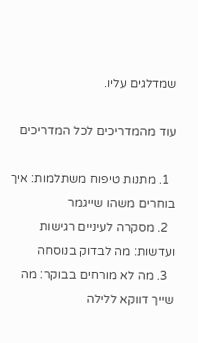שמדלגים עליו.

עוד מהמדריכים לכל המדריכים

  1. מתנות טיפוח משתלמות: איך בוחרים משהו שייגמר
  2. מסקרה לעיניים רגישות ועדשות: מה לבדוק בנוסחה
  3. מה לא מורחים בבוקר: מה שייך דווקא ללילה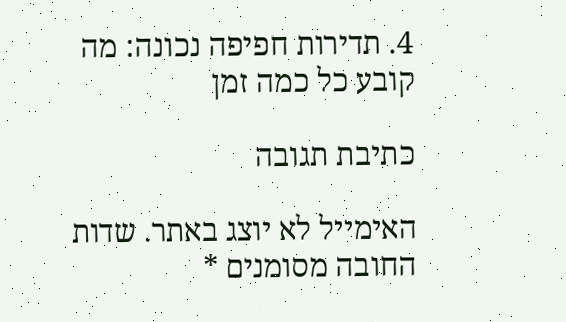4. תדירות חפיפה נכונה: מה קובע כל כמה זמן

כתיבת תגובה

האימייל לא יוצג באתר. שדות החובה מסומנים *